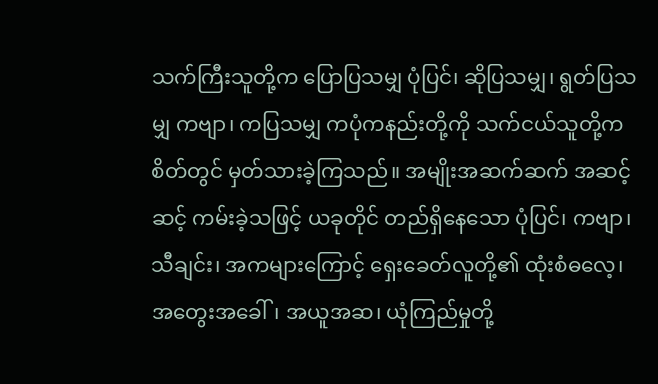သက်ကြီးသူတို့က ပြောပြသမျှ ပုံပြင်၊ ဆိုပြသမျှ၊ ရွတ်ပြသမျှ ကဗျာ၊ ကပြသမျှ ကပုံကနည်းတို့ကို သက်ငယ်သူတို့က စိတ်တွင် မှတ်သားခဲ့ကြသည်။ အမျိုးအဆက်ဆက် အဆင့်ဆင့် ကမ်းခဲ့သဖြင့် ယခုတိုင် တည်ရှိနေသော ပုံပြင်၊ ကဗျာ၊ သီချင်း၊ အကများကြောင့် ရှေးခေတ်လူတို့၏ ထုံးစံဓလေ့၊ အတွေးအခေါ်၊ အယူအဆ၊ ယုံကြည်မှုတို့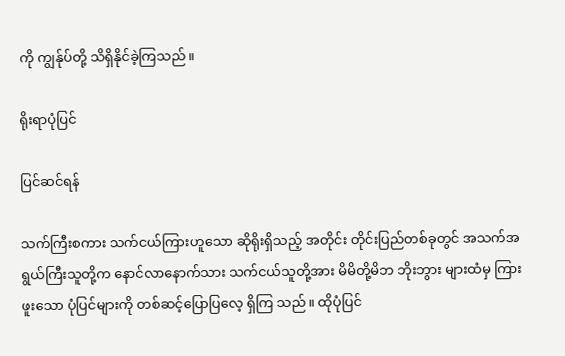ကို ကျွန်ုပ်တို့ သိရှိနိုင်ခဲ့ကြသည်။

ရိုးရာပုံပြင်

ပြင်ဆင်ရန်

သက်ကြီးစကား သက်ငယ်ကြားဟူသော ဆိုရိုးရှိသည့် အတိုင်း တိုင်းပြည်တစ်ခုတွင် အသက်အရွယ်ကြီးသူတို့က နောင်လာနောက်သား သက်ငယ်သူတို့အား မိမိတို့မိဘ ဘိုးဘွား များထံမှ ကြားဖူးသော ပုံပြင်များကို တစ်ဆင့်ပြောပြလေ့ ရှိကြ သည်။ ထိုပုံပြင်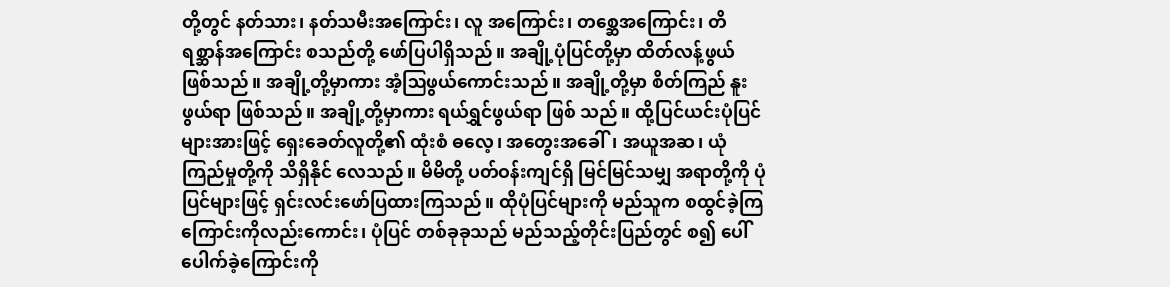တို့တွင် နတ်သား၊ နတ်သမီးအကြောင်း၊ လူ အကြောင်း၊ တစ္ဆေအကြောင်း၊ တိရစ္ဆာန်အကြောင်း စသည်တို့ ဖော်ပြပါရှိသည်။ အချို့ပုံပြင်တို့မှာ ထိတ်လန့်ဖွယ် ဖြစ်သည်။ အချို့တို့မှာကား အံ့ဩဖွယ်ကောင်းသည်။ အချို့တို့မှာ စိတ်ကြည် နူးဖွယ်ရာ ဖြစ်သည်။ အချို့တို့မှာကား ရယ်ရွှင်ဖွယ်ရာ ဖြစ် သည်။ ထို့ပြင်ယင်းပုံပြင်များအားဖြင့် ရှေးခေတ်လူတို့၏ ထုံးစံ ဓလေ့၊ အတွေးအခေါ်၊ အယူအဆ၊ ယုံကြည်မှုတို့ကို သိရှိနိုင် လေသည်။ မိမိတို့ ပတ်ဝန်းကျင်ရှိ မြင်မြင်သမျှ အရာတို့ကို ပုံပြင်များဖြင့် ရှင်းလင်းဖော်ပြထားကြသည်။ ထိုပုံပြင်များကို မည်သူက စထွင်ခဲ့ကြကြောင်းကိုလည်းကောင်း၊ ပုံပြင် တစ်ခုခုသည် မည်သည့်တိုင်းပြည်တွင် စ၍ ပေါ်ပေါက်ခဲ့ကြောင်းကို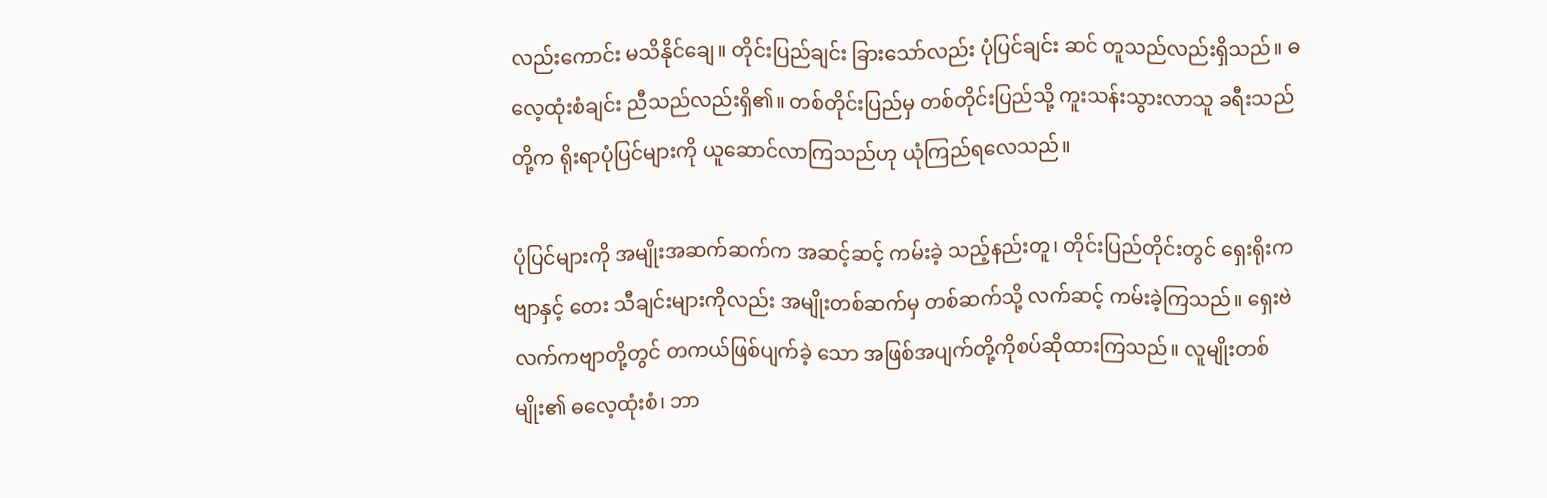လည်းကောင်း မသိနိုင်ချေ။ တိုင်းပြည်ချင်း ခြားသော်လည်း ပုံပြင်ချင်း ဆင် တူသည်လည်းရှိသည်။ ဓလေ့ထုံးစံချင်း ညီသည်လည်းရှိ၏။ တစ်တိုင်းပြည်မှ တစ်တိုင်းပြည်သို့ ကူးသန်းသွားလာသူ ခရီးသည်တို့က ရိုးရာပုံပြင်များကို ယူဆောင်လာကြသည်ဟု ယုံကြည်ရလေသည်။

ပုံပြင်များကို အမျိုးအဆက်ဆက်က အဆင့်ဆင့် ကမ်းခဲ့ သည့်နည်းတူ၊ တိုင်းပြည်တိုင်းတွင် ရှေးရိုးကဗျာနှင့် တေး သီချင်းများကိုလည်း အမျိုးတစ်ဆက်မှ တစ်ဆက်သို့ လက်ဆင့် ကမ်းခဲ့ကြသည်။ ရှေးဗဲလက်ကဗျာတို့တွင် တကယ်ဖြစ်ပျက်ခဲ့ သော အဖြစ်အပျက်တို့ကိုစပ်ဆိုထားကြသည်။ လူမျိုးတစ်မျိုး၏ ဓလေ့ထုံးစံ၊ ဘာ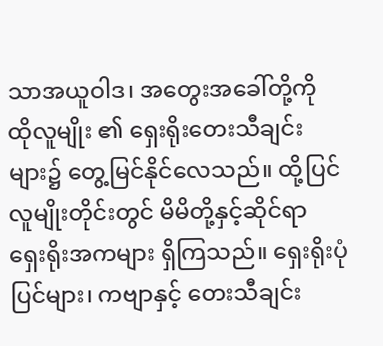သာအယူဝါဒ၊ အတွေးအခေါ်တို့ကို ထိုလူမျိုး ၏ ရှေးရိုးတေးသီချင်းများ၌ တွေ့မြင်နိုင်လေသည်။ ထို့ပြင် လူမျိုးတိုင်းတွင် မိမိတို့နှင့်ဆိုင်ရာ ရှေးရိုးအကများ ရှိကြသည်။ ရှေးရိုးပုံပြင်များ၊ ကဗျာနှင့် တေးသီချင်း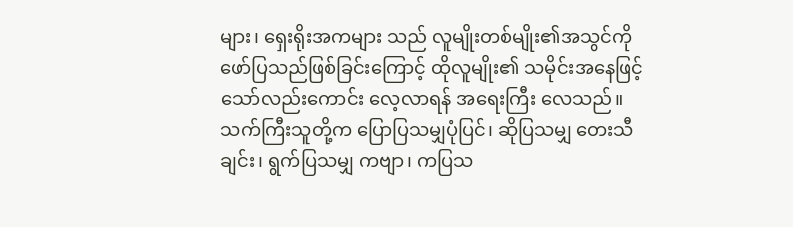များ၊ ရှေးရိုးအကများ သည် လူမျိုးတစ်မျိုး၏အသွင်ကို ဖော်ပြသည်ဖြစ်ခြင်းကြောင့် ထိုလူမျိုး၏ သမိုင်းအနေဖြင့်သော်လည်းကောင်း လေ့လာရန် အရေးကြီး လေသည်။ သက်ကြီးသူတို့က ပြောပြသမျှပုံပြင်၊ ဆိုပြသမျှ တေးသီချင်း၊ ရွက်ပြသမျှ ကဗျာ၊ ကပြသ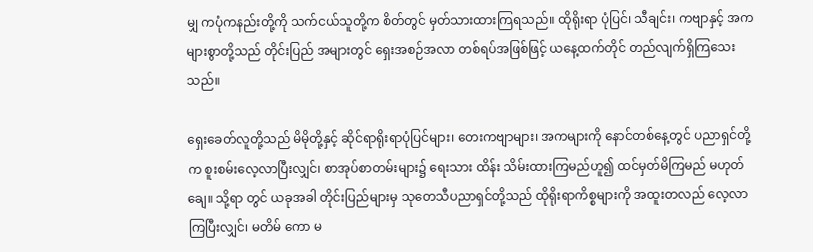မျှ ကပုံကနည်းတို့ကို သက်ငယ်သူတို့က စိတ်တွင် မှတ်သားထားကြရသည်။ ထိုရိုးရာ ပုံပြင်၊ သီချင်း၊ ကဗျာနှင့် အကများစွာတို့သည် တိုင်းပြည် အများတွင် ရှေးအစဉ်အလာ တစ်ရပ်အဖြစ်ဖြင့် ယနေ့ထက်တိုင် တည်လျက်ရှိကြသေးသည်။

ရှေးခေတ်လူတို့သည် မိမိုတို့နှင့် ဆိုင်ရာရိုးရာပုံပြင်များ၊ တေးကဗျာများ၊ အကများကို နောင်တစ်နေ့တွင် ပညာရှင်တို့က စူးစမ်းလေ့လာပြီးလျှင်၊ စာအုပ်စာတမ်းများ၌ ရေးသား ထိန်း သိမ်းထားကြမည်ဟူ၍ ထင်မှတ်မိကြမည် မဟုတ်ချေ။ သို့ရာ တွင် ယခုအခါ တိုင်းပြည်များမှ သုတေသီပညာရှင်တို့သည် ထိုရိုးရာကိစ္စများကို အထူးတလည် လေ့လာကြပြီးလျှင်၊ မတိမ် ကော မ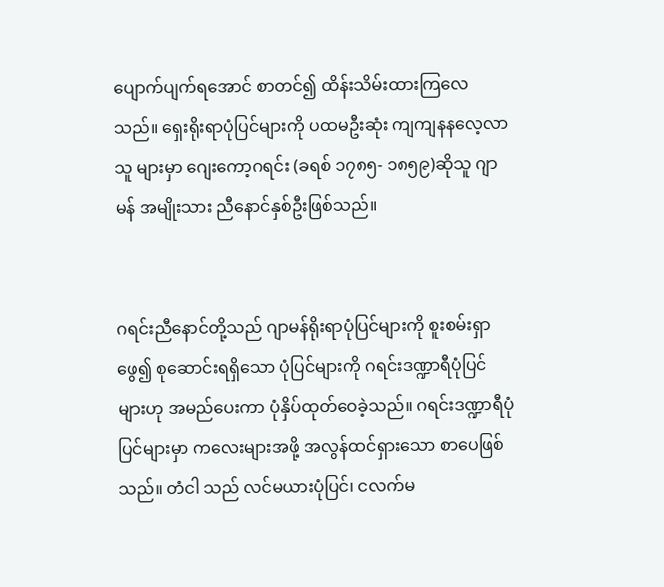ပျောက်ပျက်ရအောင် စာတင်၍ ထိန်းသိမ်းထားကြလေ သည်။ ရှေးရိုးရာပုံပြင်များကို ပထမဦးဆုံး ကျကျနနလေ့လာသူ များမှာ ဂျေးကော့ဂရင်း (ခရစ် ၁၇၈၅- ၁၈၅၉)ဆိုသူ ဂျာမန် အမျိုးသား ညီနောင်နှစ်ဦးဖြစ်သည်။


ဂရင်းညီနောင်တို့သည် ဂျာမန်ရိုးရာပုံပြင်များကို စူးစမ်းရှာဖွေ၍ စုဆောင်းရရှိသော ပုံပြင်များကို ဂရင်းဒဏ္ဍာရီပုံပြင်များဟု အမည်ပေးကာ ပုံနှိပ်ထုတ်ဝေခဲ့သည်။ ဂရင်းဒဏ္ဍာရီပုံပြင်များမှာ ကလေးများအဖို့ အလွန်ထင်ရှားသော စာပေဖြစ်သည်။ တံငါ သည် လင်မယားပုံပြင်၊ ငလက်မ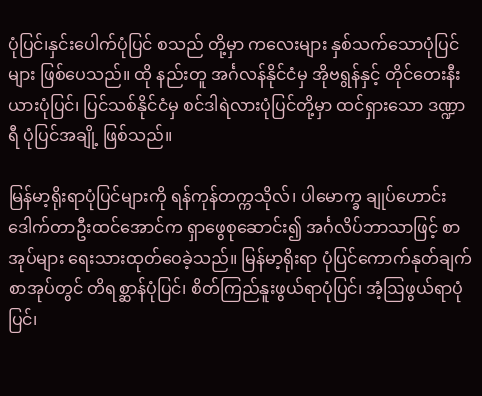ပုံပြင်၊နှင်းပေါက်ပုံပြင် စသည် တို့မှာ ကလေးများ နှစ်သက်သောပုံပြင်များ ဖြစ်ပေသည်။ ထို နည်းတူ အင်္ဂလန်နိုင်ငံမှ အိုဗရွန်နှင့် တိုင်တေးနီးယားပုံပြင်၊ ပြင်သစ်နိုင်ငံမှ စင်ဒါရဲလားပုံပြင်တို့မှာ ထင်ရှားသော ဒဏ္ဍာရီ ပုံပြင်အချို့ ဖြစ်သည်။

မြန်မာ့ရိုးရာပုံပြင်များကို ရန်ကုန်တက္ကသိုလ်၊ ပါမောက္ခ ချုပ်ဟောင်း ဒေါက်တာဦးထင်အောင်က ရှာဖွေစုဆောင်း၍ အင်္ဂလိပ်ဘာသာဖြင့် စာအုပ်များ ရေးသားထုတ်ဝေခဲ့သည်။ မြန်မာ့ရိုးရာ ပုံပြင်ကောက်နုတ်ချက်စာအုပ်တွင် တိရစ္ဆာန်ပုံပြင်၊ စိတ်ကြည်နူးဖွယ်ရာပုံပြင်၊ အံ့ဩဖွယ်ရာပုံပြင်၊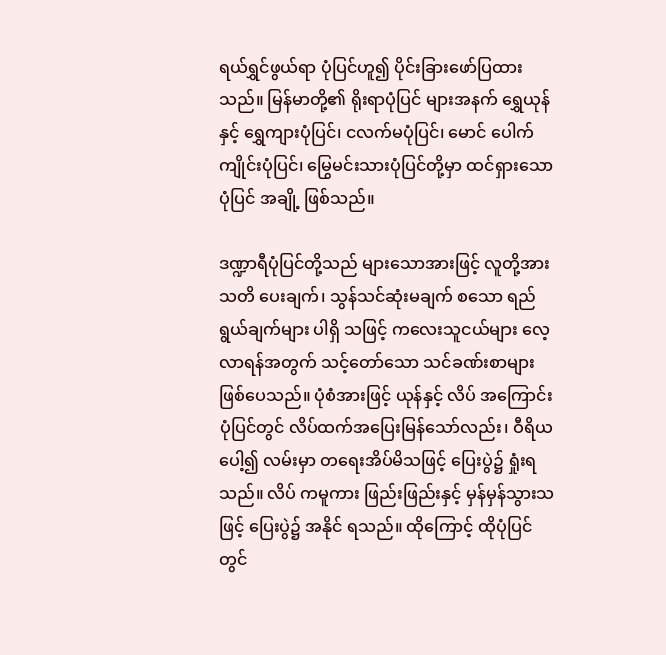ရယ်ရွှင်ဖွယ်ရာ ပုံပြင်ဟူ၍ ပိုင်းခြားဖော်ပြထားသည်။ မြန်မာတို့၏ ရိုးရာပုံပြင် များအနက် ရွှေယုန်နှင့် ရွှေကျားပုံပြင်၊ ငလက်မပုံပြင်၊ မောင် ပေါက်ကျိုင်းပုံပြင်၊ မြွေမင်းသားပုံပြင်တို့မှာ ထင်ရှားသောပုံပြင် အချို့ ဖြစ်သည်။

ဒဏ္ဍာရီပုံပြင်တို့သည် များသောအားဖြင့် လူတို့အား သတိ ပေးချက်၊ သွန်သင်ဆုံးမချက် စသော ရည်ရွယ်ချက်များ ပါရှိ သဖြင့် ကလေးသူငယ်များ လေ့လာရန်အတွက် သင့်တော်သော သင်ခဏ်းစာများ ဖြစ်ပေသည်။ ပုံစံအားဖြင့် ယုန်နှင့် လိပ် အကြောင်း ပုံပြင်တွင် လိပ်ထက်အပြေးမြန်သော်လည်း၊ ဝီရိယ ပေါ့၍ လမ်းမှာ တရေးအိပ်မိသဖြင့် ပြေးပွဲ၌ ရှုံးရသည်။ လိပ် ကမူကား ဖြည်းဖြည်းနှင့် မှန်မှန်သွားသဖြင့် ပြေးပွဲ၌ အနိုင် ရသည်။ ထိုကြောင့် ထိုပုံပြင်တွင်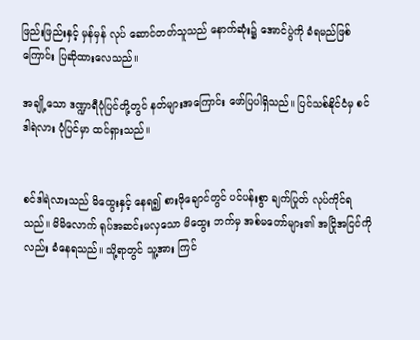ဖြည်းဖြည်းနှင့် မှန်မှန် လုပ် ဆောင်တတ်သူသည် နောက်ဆုံး၌ အောင်ပွဲကို ခံရမည်ဖြစ် ကြောင်း ပြဆိုထားလေသည်။

အချို့သော ဒဏ္ဍာရီပုံပြင်တို့တွင် နတ်များအကြောင်း ဖော်ပြပါရှိသည်။ ပြင်သစ်နိုင်ငံမှ စင်ဒါရဲလား ပုံပြင်မှာ ထင်ရှားသည်။


စင်ဒါရဲလားသည် မိထွေးနှင့် နေရ၍ စားဖိုချောင်တွင် ပင်ပန်းစွာ ချက်ပြုတ် လုပ်ကိုင်ရသည်။ မိမိလောက် ရုပ်အဆင်းမလှသော မိထွေး ဘက်မှ အစ်မတော်များ၏ အငြိုအငြင်ကိုလည်း ခံနေရသည်။ သို့ရာတွင် သူ့အား ကြင်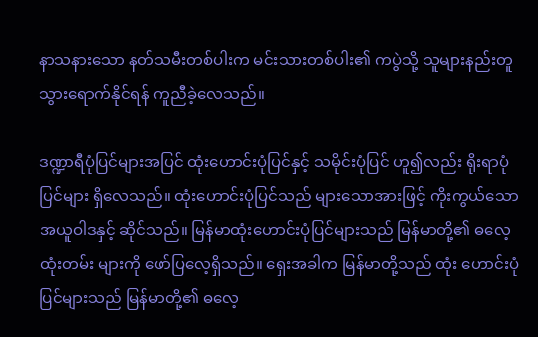နာသနားသော နတ်သမီးတစ်ပါးက မင်းသားတစ်ပါး၏ ကပွဲသို့ သူများနည်းတူ သွားရောက်နိုင်ရန် ကူညီခဲ့လေသည်။

ဒဏ္ဍာရီပုံပြင်များအပြင် ထုံးဟောင်းပုံပြင်နှင့် သမိုင်းပုံပြင် ဟူ၍လည်း ရိုးရာပုံပြင်များ ရှိလေသည်။ ထုံးဟောင်းပုံပြင်သည် များသောအားဖြင့် ကိုးကွယ်သော အယူဝါဒနှင့် ဆိုင်သည်။ မြန်မာထုံးဟောင်းပုံပြင်များသည် မြန်မာတို့၏ ဓလေ့ထုံးတမ်း များကို ဖော်ပြလေ့ရှိသည်။ ရှေးအခါက မြန်မာတို့သည် ထုံး ဟောင်းပုံပြင်များသည် မြန်မာတို့၏ ဓလေ့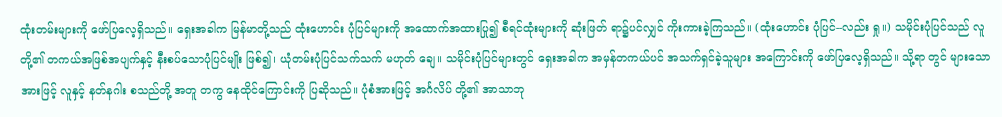ထုံးတမ်းများကို ဖော်ပြလေ့ရှိသည်။ ရှေးအခါက မြန်မာတို့သည် ထုံးဟောင်း ပုံပြင်များကို အထောက်အထားပြု၍ စီရင်ထုံးများကို ဆုံးဖြတ် ရာ၌ပင်လျှင် ကိုးကားခဲ့ကြသည်။ (ထုံးဟောင်း ပုံပြင်--လည်း ရှု။) သမိုင်းပုံပြင်သည် လူတို့၏ တကယ်အဖြစ်အပျက်နှင့် နီးစပ်သောပုံပြင်မျိုး ဖြစ်၍၊ ယုံတမ်းပုံပြင်သက်သက် မဟုတ် ချေ။ သမိုင်းပုံပြင်များတွင် ရှေးအခါက အမှန်တကယ်ပင် အသက်ရှင်ခဲ့သူများ အကြောင်းကို ဖော်ပြလေ့ရှိသည်။ သို့ရာ တွင် များသောအားဖြင့် လူနှင့် နတ်နဂါး စသည်တို့ အတူ တကွ နေထိုင်ကြောင်းကို ပြဆိုသည်။ ပုံစံအားဖြင့် အင်္ဂလိပ် တို့၏ အာသာဘု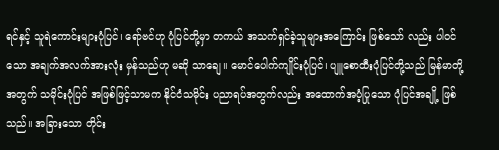ရင်နှင့် သူရဲကောင်းများပုံပြင်၊ ရော်ဗင်ဟု ပုံပြင်တို့မှာ တကယ် အသက်ရှင်ခဲ့သူများအကြောင်း ဖြစ်သော် လည်း ပါဝင်သော အချက်အလက်အားလုံး မှန်သည်ဟု မဆို သာချေ။ မောင်ပေါက်ကျိုင်းပုံပြင်၊ ပျူစောထီးပုံပြင်တို့သည် မြန်မာတို့အတွက် သမိုင်းပုံပြင် အဖြစ်ဖြင့်သာမက နိုင်ငံသမိုင်း ပညာရပ်အတွက်လည်း အထောက်အပံ့ပြုသော ပုံပြင်အချို့ ဖြစ် သည်။ အခြားသော တိုင်း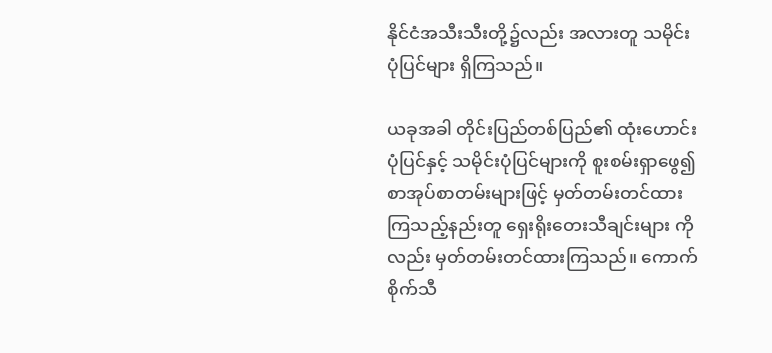နိုင်ငံအသီးသီးတို့၌လည်း အလားတူ သမိုင်းပုံပြင်များ ရှိကြသည်။

ယခုအခါ တိုင်းပြည်တစ်ပြည်၏ ထုံးဟောင်းပုံပြင်နှင့် သမိုင်းပုံပြင်များကို စူးစမ်းရှာဖွေ၍ စာအုပ်စာတမ်းများဖြင့် မှတ်တမ်းတင်ထားကြသည့်နည်းတူ ရှေးရိုးတေးသီချင်းများ ကိုလည်း မှတ်တမ်းတင်ထားကြသည်။ ကောက်စိုက်သီ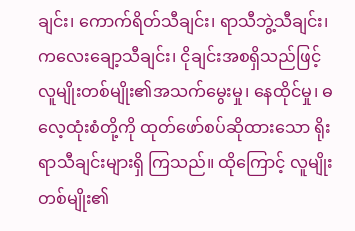ချင်း၊ ကောက်ရိတ်သီချင်း၊ ရာသီဘွဲ့သီချင်း၊ ကလေးချော့သီချင်း၊ ငိုချင်းအစရှိသည်ဖြင့် လူမျိုးတစ်မျိုး၏အသက်မွေးမှု၊ နေထိုင်မှု၊ ဓလေ့ထုံးစံတို့ကို ထုတ်ဖော်စပ်ဆိုထားသော ရိုးရာသီချင်းများရှိ ကြသည်။ ထိုကြောင့် လူမျိုးတစ်မျိုး၏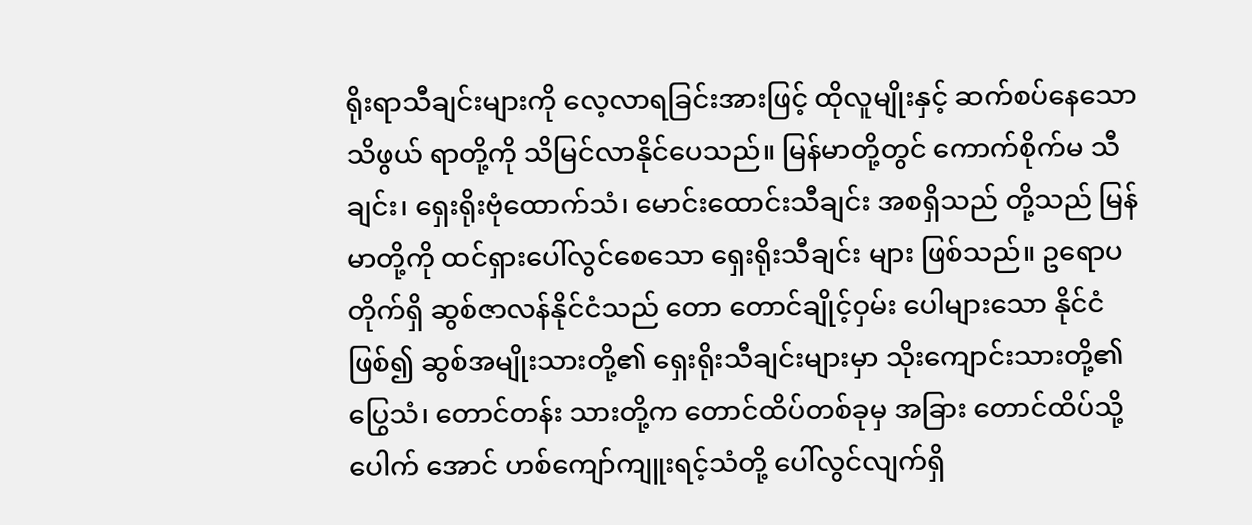ရိုးရာသီချင်းများကို လေ့လာရခြင်းအားဖြင့် ထိုလူမျိုးနှင့် ဆက်စပ်နေသော သိဖွယ် ရာတို့ကို သိမြင်လာနိုင်ပေသည်။ မြန်မာတို့တွင် ကောက်စိုက်မ သီချင်း၊ ရှေးရိုးဗုံထောက်သံ၊ မောင်းထောင်းသီချင်း အစရှိသည် တို့သည် မြန်မာတို့ကို ထင်ရှားပေါ်လွင်စေသော ရှေးရိုးသီချင်း များ ဖြစ်သည်။ ဥရောပတိုက်ရှိ ဆွစ်ဇာလန်နိုင်ငံသည် တော တောင်ချိုင့်ဝှမ်း ပေါများသော နိုင်ငံဖြစ်၍ ဆွစ်အမျိုးသားတို့၏ ရှေးရိုးသီချင်းများမှာ သိုးကျောင်းသားတို့၏ပြွေသံ၊ တောင်တန်း သားတို့က တောင်ထိပ်တစ်ခုမှ အခြား တောင်ထိပ်သို့ ပေါက် အောင် ဟစ်ကျော်ကျူးရင့်သံတို့ ပေါ်လွင်လျက်ရှိ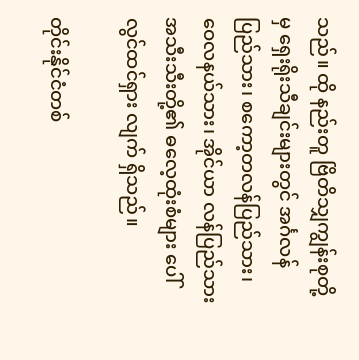သည်။ ထို နည်းတူ ဗြိတိသျှကျွန်းစုတို့မှ ရှေးရိုးသီချင်းများတွင် အင်္ဂလန် ပြည်သား၊ စကော့တလန်ပြည်သား၊ ဝေလနယ်သား၊ အိုင်ယာ လန်ပြည်သား အသီးသီးတို့၏ ဓလေ့ထုံးစံများ ပေါ်လွင်ထင်ရှား လျက် ရှိသည်။

တိုင်းနိုင်ငံတစ်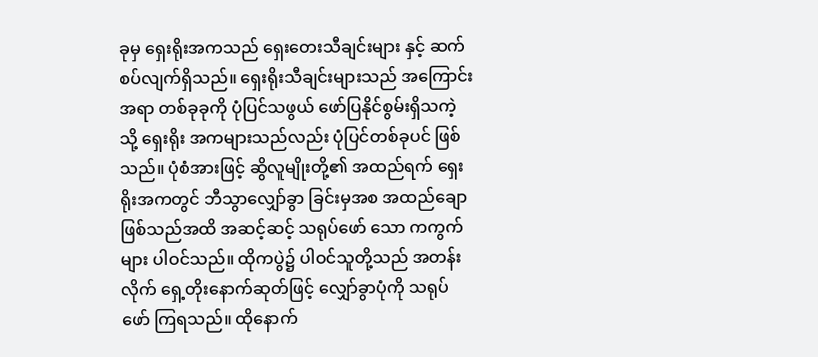ခုမှ ရှေးရိုးအကသည် ရှေးတေးသီချင်းများ နှင့် ဆက်စပ်လျက်ရှိသည်။ ရှေးရိုးသီချင်းများသည် အကြောင်း အရာ တစ်ခုခုကို ပုံပြင်သဖွယ် ဖော်ပြနိုင်စွမ်းရှိသကဲ့သို့ ရှေးရိုး အကများသည်လည်း ပုံပြင်တစ်ခုပင် ဖြစ်သည်။ ပုံစံအားဖြင့် ဆွိလူမျိုးတို့၏ အထည်ရက် ရှေးရိုးအကတွင် ဘီသွာလျှော်ခွာ ခြင်းမှအစ အထည်ချော ဖြစ်သည်အထိ အဆင့်ဆင့် သရုပ်ဖော် သော ကကွက်များ ပါဝင်သည်။ ထိုကပွဲ၌ ပါဝင်သူတို့သည် အတန်းလိုက် ရှေ့တိုးနောက်ဆုတ်ဖြင့် လျှော်ခွာပုံကို သရုပ်ဖော် ကြရသည်။ ထိုနောက်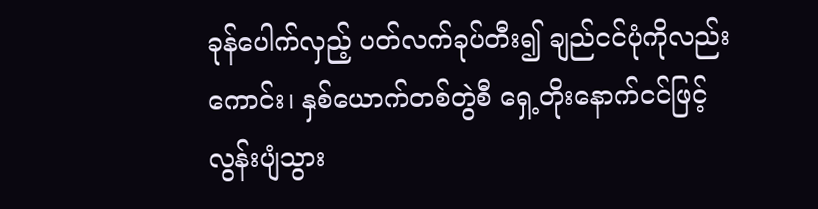ခုန်ပေါက်လှည့် ပတ်လက်ခုပ်တီး၍ ချည်ငင်ပုံကိုလည်းကောင်း၊ နှစ်ယောက်တစ်တွဲစီ ရှေ့တိုးနောက်ငင်ဖြင့် လွန်းပျံသွား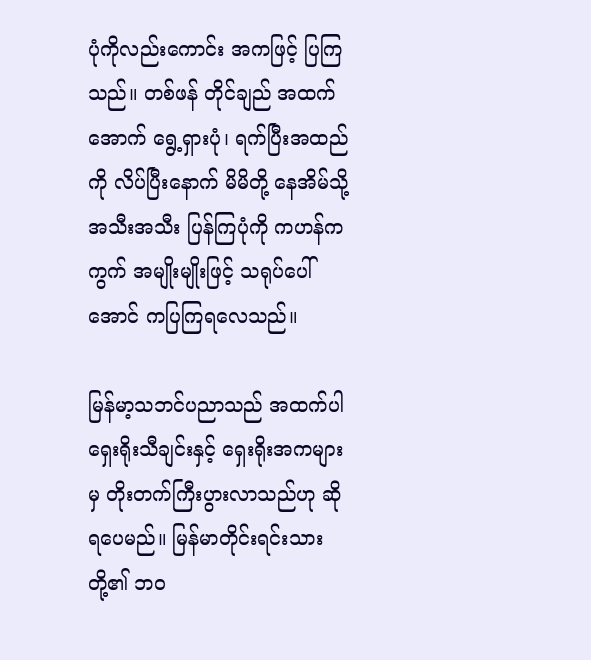ပုံကိုလည်းကောင်း အကဖြင့် ပြကြသည်။ တစ်ဖန် တိုင်ချည် အထက်အောက် ရွေ့ရှားပုံ၊ ရက်ပြီးအထည်ကို လိပ်ပြီးနောက် မိမိတို့ နေအိမ်သို့ အသီးအသီး ပြန်ကြပုံကို ကဟန်ကကွက် အမျိုးမျိုးဖြင့် သရုပ်ပေါ်အောင် ကပြကြရလေသည်။

မြန်မာ့သဘင်ပညာသည် အထက်ပါ ရှေးရိုးသီချင်းနှင့် ရှေးရိုးအကများမှ တိုးတက်ကြီးပွားလာသည်ဟု ဆိုရပေမည်။ မြန်မာတိုင်းရင်းသားတို့၏ ဘဝ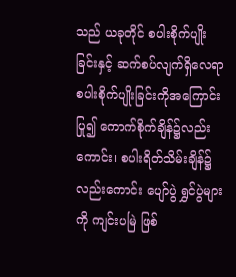သည် ယခုတိုင် စပါးစိုက်ပျိုး ခြင်းနှင့် ဆက်စပ်လျက်ရှိလေရာ စပါးစိုက်ပျိုးခြင်းကိုအကြောင်း ပြု၍ ကောက်စိုက်ချိန်၌လည်းကောင်း၊ စပါးရိတ်သိမ်းချိန်၌လည်းကောင်း ပျော်ပွဲ ရွှင်ပွဲများကို ကျင်းပမြဲ ဖြစ်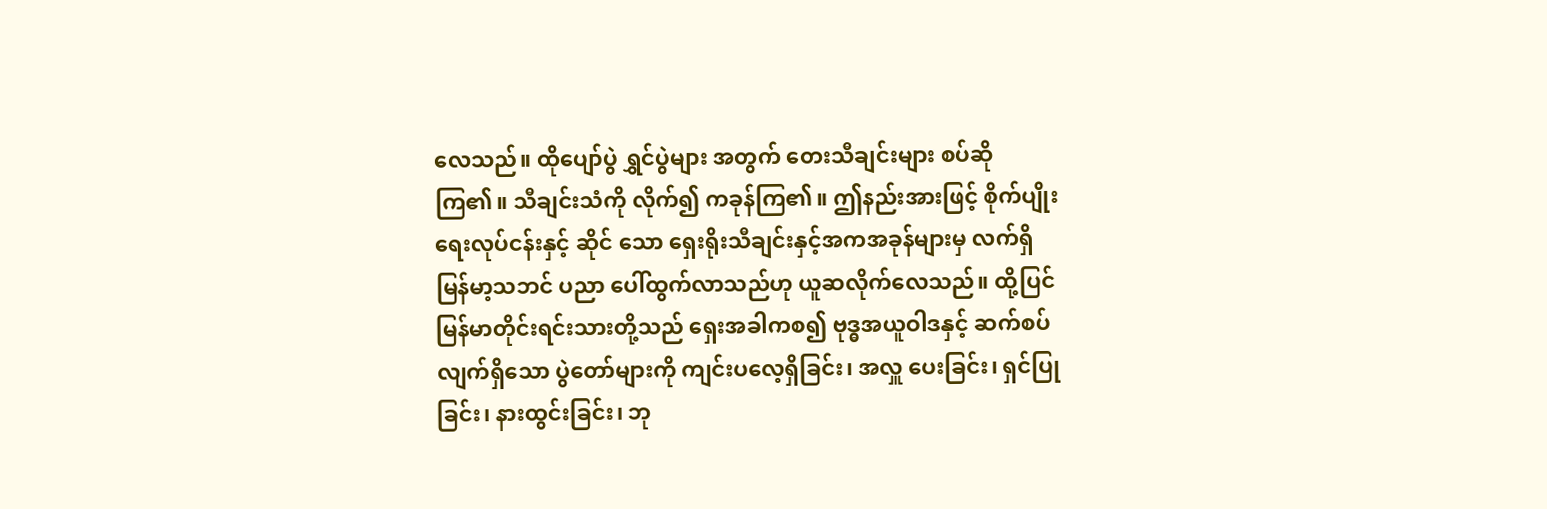လေသည်။ ထိုပျော်ပွဲ ရွှင်ပွဲများ အတွက် တေးသီချင်းများ စပ်ဆိုကြ၏။ သီချင်းသံကို လိုက်၍ ကခုန်ကြ၏။ ဤနည်းအားဖြင့် စိုက်ပျိုးရေးလုပ်ငန်းနှင့် ဆိုင် သော ရှေးရိုးသီချင်းနှင့်အကအခုန်များမှ လက်ရှိ မြန်မာ့သဘင် ပညာ ပေါ်ထွက်လာသည်ဟု ယူဆလိုက်လေသည်။ ထို့ပြင် မြန်မာတိုင်းရင်းသားတို့သည် ရှေးအခါကစ၍ ဗုဒ္ဓအယူဝါဒနှင့် ဆက်စပ်လျက်ရှိသော ပွဲတော်များကို ကျင်းပလေ့ရှိခြင်း၊ အလှူ ပေးခြင်း၊ ရှင်ပြုခြင်း၊ နားထွင်းခြင်း၊ ဘု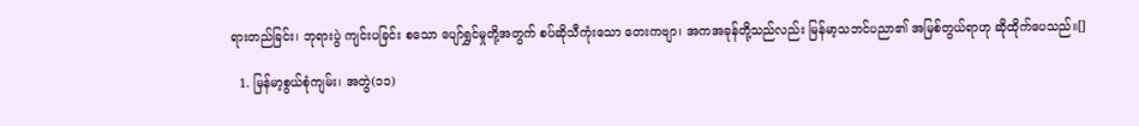ရားတည်ခြင်း၊ ဘုရားပွဲ ကျင်းပခြင်း စသော ပျော်ရွှင်မှုတို့အတွက် စပ်ဆိုသီကုံးသော တေးကဗျာ၊ အကအခုန်တို့သည်လည်း မြန်မာ့သဘင်ပညာ၏ အမြစ်တွယ်ရာဟု ဆိုထိုက်ပေသည်။[]

  1. မြန်မာ့စွယ်စုံကျမ်း၊ အတွဲ(၁၁)